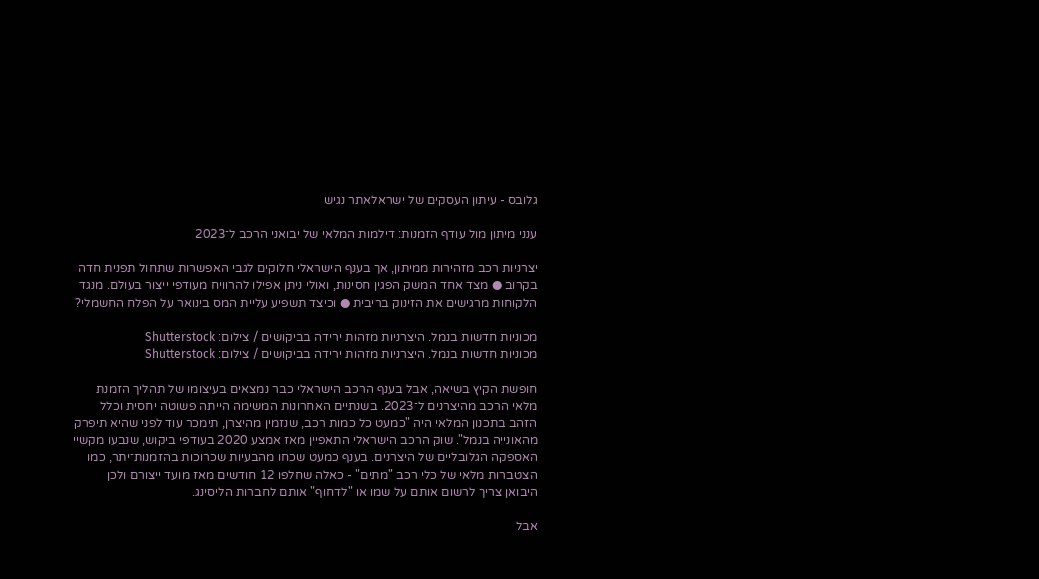גלובס - עיתון העסקים של ישראלאתר נגיש

ענני מיתון מול עודף הזמנות: דילמות המלאי של יבואני הרכב ל־2023

יצרניות רכב מזהירות ממיתון, אך בענף הישראלי חלוקים לגבי האפשרות שתחול תפנית חדה בקרוב ● מצד אחד המשק הפגין חסינות, ואולי ניתן אפילו להרוויח מעודפי ייצור בעולם. מנגד הלקוחות מרגישים את הזינוק בריבית ● וכיצד תשפיע עליית המס בינואר על הפלח החשמלי?

מכוניות חדשות בנמל. היצרניות מזהות ירידה בביקושים / צילום: Shutterstock
מכוניות חדשות בנמל. היצרניות מזהות ירידה בביקושים / צילום: Shutterstock

חופשת הקיץ בשיאה, אבל בענף הרכב הישראלי כבר נמצאים בעיצומו של תהליך הזמנת מלאי הרכב מהיצרנים ל־2023. בשנתיים האחרונות המשימה הייתה פשוטה יחסית וכלל הזהב בתכנון המלאי היה "כמעט כל כמות רכב, שנזמין מהיצרן, תימכר עוד לפני שהיא תיפרק מהאונייה בנמל". שוק הרכב הישראלי התאפיין מאז אמצע 2020 בעודפי ביקוש, שנבעו מקשיי האספקה הגלובליים של היצרנים. בענף כמעט שכחו מהבעיות שכרוכות בהזמנות־יתר, כמו הצטברות מלאי של כלי רכב "מתים" - כאלה שחלפו 12 חודשים מאז מועד ייצורם ולכן היבואן צריך לרשום אותם על שמו או "לדחוף" אותם לחברות הליסינג.

אבל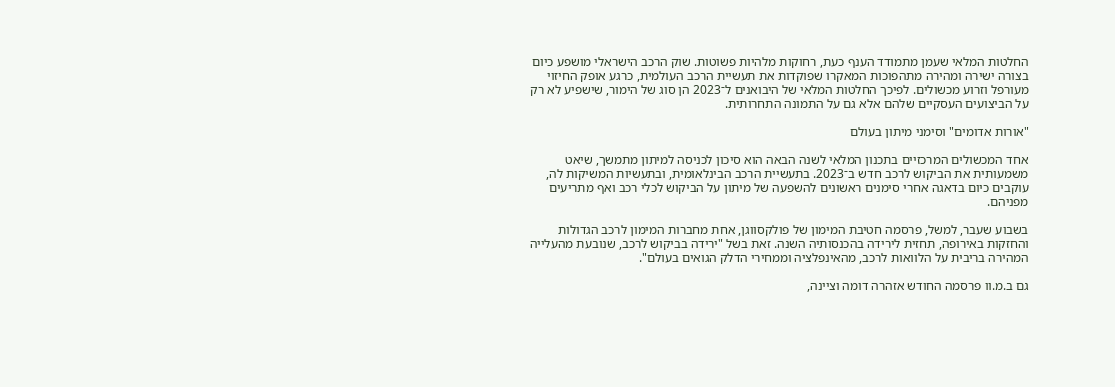החלטות המלאי שעמן מתמודד הענף כעת, רחוקות מלהיות פשוטות. שוק הרכב הישראלי מושפע כיום בצורה ישירה ומהירה מתהפוכות המאקרו שפוקדות את תעשיית הרכב העולמית, כרגע אופק החיזוי מעורפל וזרוע מכשולים. לפיכך החלטות המלאי של היבואנים ל־2023 הן סוג של הימור, שישפיע לא רק על הביצועים העסקיים שלהם אלא גם על התמונה התחרותית.

"אורות אדומים" וסימני מיתון בעולם

אחד המכשולים המרכזיים בתכנון המלאי לשנה הבאה הוא סיכון לכניסה למיתון מתמשך, שיאט משמעותית את הביקוש לרכב חדש ב־2023. בתעשיית הרכב הבינלאומית, ובתעשיות המשיקות לה, עוקבים כיום בדאגה אחרי סימנים ראשונים להשפעה של מיתון על הביקוש לכלי רכב ואף מתריעים מפניהם.

בשבוע שעבר, למשל, פרסמה חטיבת המימון של פולקסווגן, אחת מחברות המימון לרכב הגדולות והחזקות באירופה, תחזית לירידה בהכנסותיה השנה. זאת בשל "ירידה בביקוש לרכב, שנובעת מהעלייה המהירה בריבית על הלוואות לרכב, מהאינפלציה וממחירי הדלק הגואים בעולם".

גם ב.מ.וו פרסמה החודש אזהרה דומה וציינה,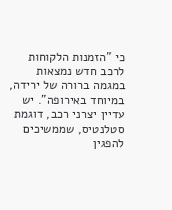כי "הזמנות הלקוחות לרכב חדש נמצאות במגמה ברורה של ירידה, במיוחד באירופה". יש עדיין יצרני רכב, דוגמת סטלנטיס, שממשיכים להפגין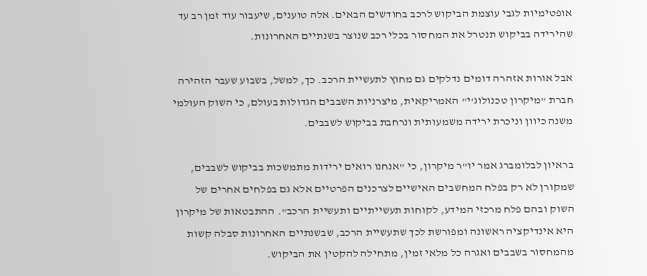אופטימיות לגבי עוצמת הביקוש לרכב בחודשים הבאים. אלה טוענים, שיעבור עוד זמן רב עד שהירידה בביקוש תנטרל את המחסור בכלי רכב שנוצר בשנתיים האחרונות.

אבל אורות אזהרה דומים נדלקים גם מחוץ לתעשיית הרכב. כך, למשל, בשבוע שעבר הזהירה חברת "מיקרון טכנולוג'י" האמריקאית, מיצרניות השבבים הגדולות בעולם, כי השוק העולמי משנה כיוון וניכרת ירידה משמעותית ונרחבת בביקוש לשבבים.

בראיון לבלומברג אמר יו"ר מיקרון, כי "אנחנו רואים ירידות מתמשכות בביקוש לשבבים, שמקורן לא רק בפלח המחשבים האישיים לצרכנים הפרטיים אלא גם בפלחים אחרים של השוק ובהם פלח מרכזי המידע, לקוחות תעשייתיים ותעשיית הרכב". ההתבטאות של מיקרון היא אינדיקציה ראשונה ומפורשת לכך שתעשיית הרכב, שבשנתיים האחרונות סבלה קשות מהמחסור בשבבים ואגרה כל מלאי זמין, מתחילה להקטין את הביקוש.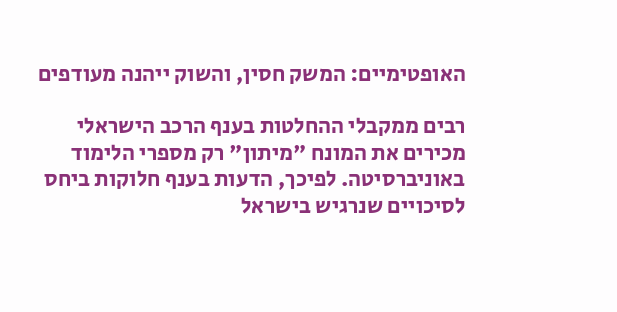האופטימיים: המשק חסין, והשוק ייהנה מעודפים

רבים ממקבלי ההחלטות בענף הרכב הישראלי מכירים את המונח "מיתון" רק מספרי הלימוד באוניברסיטה. לפיכך, הדעות בענף חלוקות ביחס לסיכויים שנרגיש בישראל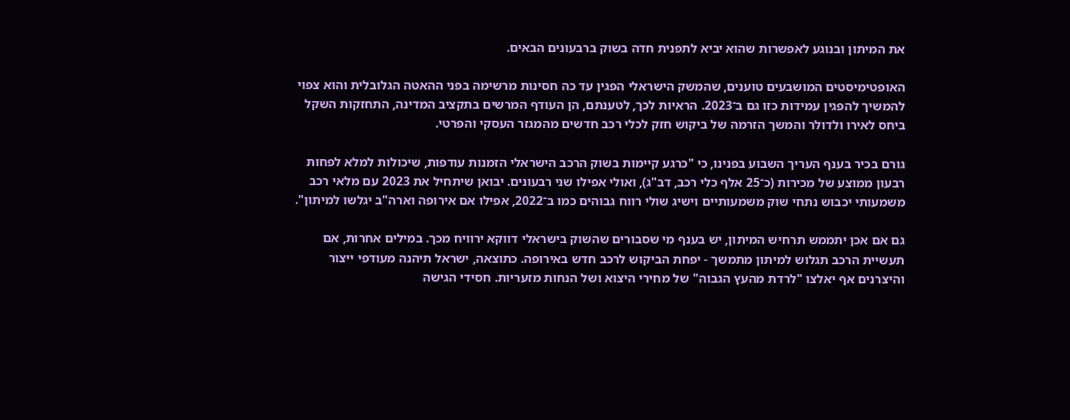את המיתון ובנוגע לאפשרות שהוא יביא לתפנית חדה בשוק ברבעונים הבאים.

האופטימיסטים המושבעים טוענים, שהמשק הישראלי הפגין עד כה חסינות מרשימה בפני ההאטה הגלובלית והוא צפוי להמשיך להפגין עמידות כזו גם ב־2023. הראיות לכך, לטענתם, הן העודף המרשים בתקציב המדינה, התחזקות השקל ביחס לאירו ולדולר והמשך הזרמה של ביקוש חזק לכלי רכב חדשים מהמגזר העסקי והפרטי.

גורם בכיר בענף העריך השבוע בפנינו, כי "כרגע קיימות בשוק הרכב הישראלי הזמנות עודפות, שיכולות למלא לפחות רבעון ממוצע של מכירות (כ־25 אלף כלי רכב, דב"ג), ואולי אפילו שני רבעונים. יבואן שיתחיל את 2023 עם מלאי רכב משמעותי יכבוש נתחי שוק משמעותיים וישיג שולי רווח גבוהים כמו ב־2022, אפילו אם אירופה וארה"ב יגלשו למיתון".

גם אם אכן יתממש תרחיש המיתון, יש בענף מי שסבורים שהשוק בישראלי דווקא ירוויח מכך. במילים אחרות, אם תעשיית הרכב תגלוש למיתון מתמשך - יפחת הביקוש לרכב חדש באירופה. כתוצאה, ישראל תיהנה מעודפי ייצור והיצרנים אף יאלצו "לרדת מהעץ הגבוה" של מחירי היצוא ושל הנחות מזעריות. חסידי הגישה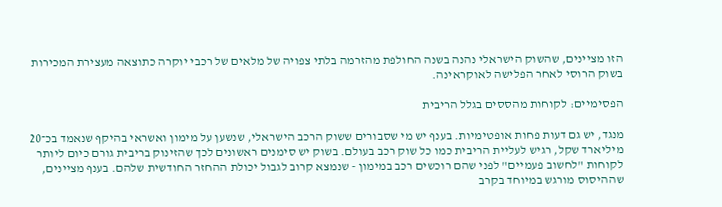הזו מציינים, שהשוק הישראלי נהנה בשנה החולפת מהזרמה בלתי צפויה של מלאים של רכבי יוקרה כתוצאה מעצירת המכירות בשוק הרוסי לאחר הפלישה לאוקראינה.

הפסימיים: לקוחות מהססים בגלל הריבית

מנגד, יש גם דעות פחות אופטימיות. בענף יש מי שסבורים ששוק הרכב הישראלי, שנשען על מימון ואשראי בהיקף שנאמד בכ־20 מיליארד שקל, רגיש לעליית הריבית כמו כל שוק רכב בעולם. בשוק יש סימנים ראשונים לכך שהזינוק בריבית גורם כיום ליותר לקוחות "לחשוב פעמיים" לפני שהם רוכשים רכב במימון - שנמצא קרוב לגבול יכולת ההחזר החודשית שלהם. בענף מציינים, שההיסוס מורגש במיוחד בקרב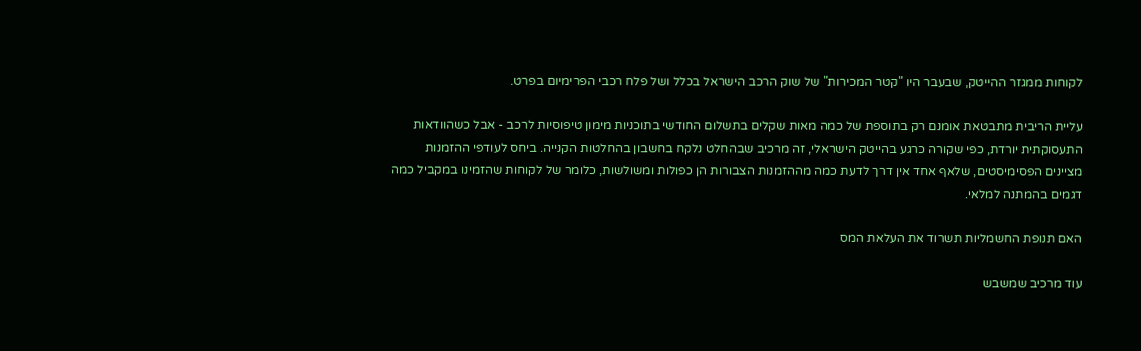לקוחות ממגזר ההייטק, שבעבר היו "קטר המכירות" של שוק הרכב הישראל בכלל ושל פלח רכבי הפרימיום בפרט.

עליית הריבית מתבטאת אומנם רק בתוספת של כמה מאות שקלים בתשלום החודשי בתוכניות מימון טיפוסיות לרכב - אבל כשהוודאות התעסוקתית יורדת, כפי שקורה כרגע בהייטק הישראלי, זה מרכיב שבהחלט נלקח בחשבון בהחלטות הקנייה. ביחס לעודפי ההזמנות מציינים הפסימיסטים, שלאף אחד אין דרך לדעת כמה מההזמנות הצבורות הן כפולות ומשולשות, כלומר של לקוחות שהזמינו במקביל כמה דגמים בהמתנה למלאי.

האם תנופת החשמליות תשרוד את העלאת המס

עוד מרכיב שמשבש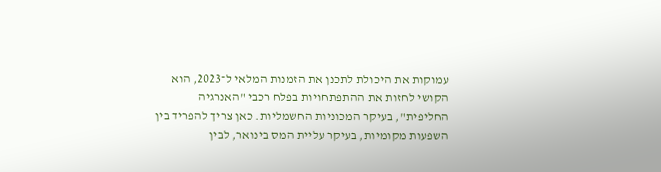עמוקות את היכולת לתכנן את הזמנות המלאי ל־2023, הוא הקושי לחזות את ההתפתחויות בפלח רכבי "האנרגיה החליפית", בעיקר המכוניות החשמליות. כאן צריך להפריד בין השפעות מקומיות, בעיקר עליית המס בינואר, לבין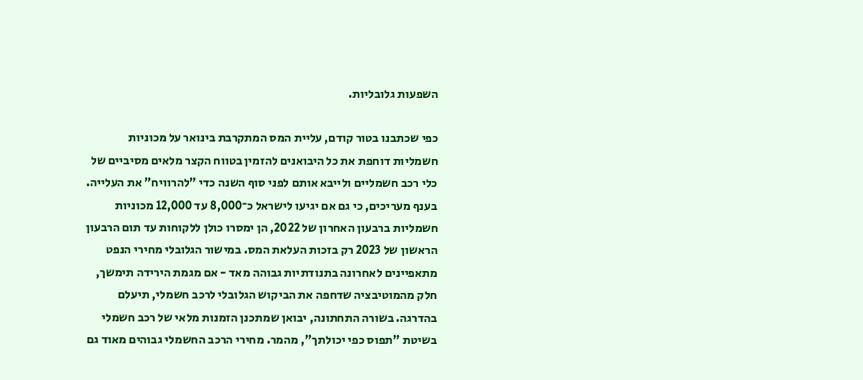השפעות גלובליות.

כפי שכתבנו בטור קודם, עליית המס המתקרבת בינואר על מכוניות חשמליות דוחפת את כל היבואנים להזמין בטווח הקצר מלאים מסיביים של כלי רכב חשמליים ולייבא אותם לפני סוף השנה כדי "להרוויח" את העלייה. בענף מעריכים, כי גם אם יגיעו לישראל כ־8,000 עד 12,000 מכוניות חשמליות ברבעון האחרון של 2022, הן ימסרו כולן ללקוחות עד תום הרבעון הראשון של 2023 רק בזכות העלאת המס. במישור הגלובלי מחירי הנפט מתאפיינים לאחרונה בתנודתיות גבוהה מאד - אם מגמת הירידה תימשך, חלק מהמוטיבציה שדחפה את הביקוש הגלובלי לרכב חשמלי, תיעלם בהדרגה. בשורה התחתונה, יבואן שמתכנן הזמנות מלאי של רכב חשמלי בשיטת "תפוס כפי יכולתך", מהמר. מחירי הרכב החשמלי גבוהים מאוד גם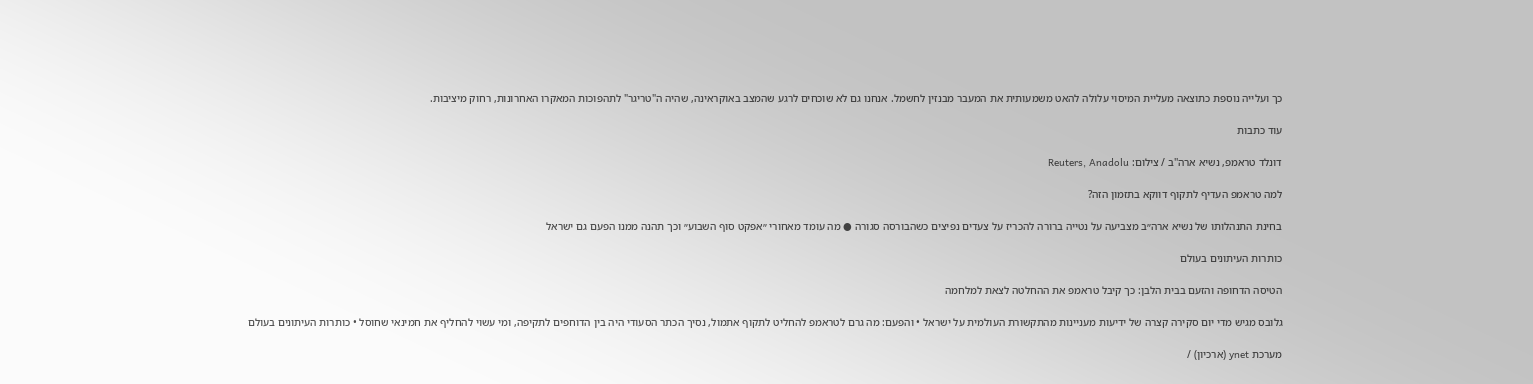כך ועלייה נוספת כתוצאה מעליית המיסוי עלולה להאט משמעותית את המעבר מבנזין לחשמל. אנחנו גם לא שוכחים לרגע שהמצב באוקראינה, שהיה ה"טריגר" לתהפוכות המאקרו האחרונות, רחוק מיציבות.

עוד כתבות

דונלד טראמפ, נשיא ארה''ב / צילום: Reuters, Anadolu

למה טראמפ העדיף לתקוף דווקא בתזמון הזה?

בחינת התנהלותו של נשיא ארה״ב מצביעה על נטייה ברורה להכריז על צעדים נפיצים כשהבורסה סגורה ● מה עומד מאחורי ״אפקט סוף השבוע״ וכך תהנה ממנו הפעם גם ישראל

כותרות העיתונים בעולם

הטיסה הדחופה והזעם בבית הלבן: כך קיבל טראמפ את ההחלטה לצאת למלחמה

גלובס מגיש מדי יום סקירה קצרה של ידיעות מעניינות מהתקשורת העולמית על ישראל • והפעם: מה גרם לטראמפ להחליט לתקוף אתמול, נסיך הכתר הסעודי היה בין הדוחפים לתקיפה, ומי עשוי להחליף את חמינאי שחוסל • כותרות העיתונים בעולם

מערכת ynet (ארכיון) /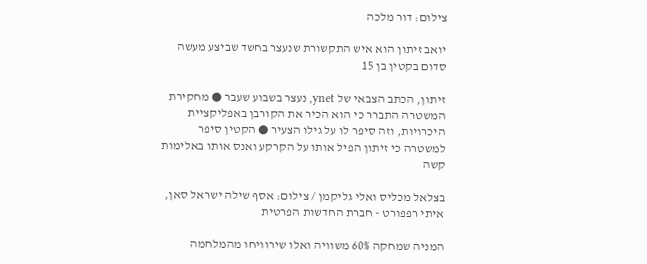צילום: דור מלכה

יואב זיתון הוא איש התקשורת שנעצר בחשד שביצע מעשה סדום בקטין בן 15

זיתון, הכתב הצבאי של ynet, נעצר בשבוע שעבר ● מחקירת המשטרה התברר כי הוא הכיר את הקורבן באפליקציית היכרויות, וזה סיפר לו על גילו הצעיר ● הקטין סיפר למשטרה כי זיתון הפיל אותו על הקרקע ואנס אותו באלימות קשה

בצלאל מכליס ואלי גליקמן / צילום: אסף שילה ישראל סאן, איתי רפפורט - חברת החדשות הפרטית

המניה שמחקה 60% משוויה ואלו שירוויחו מהמלחמה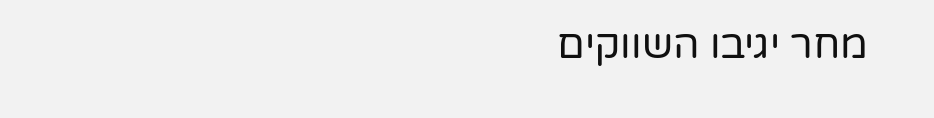מחר יגיבו השווקים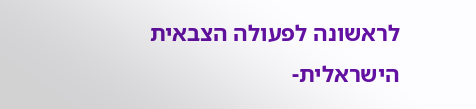לראשונה לפעולה הצבאית הישראלית-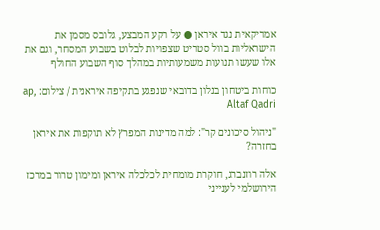אמריקאית נגד איראן ● על רקע המבצע, גלובס מסמן את הישראליות בוול סטריט שצפויות לבלוט בשבוע המסחר, וגם את אלו שעשו תנועות משמעותיות במהלך סוף השבוע החולף

כוחות ביטחון בנלון בדובאי שנפגע בתקיפה איראנית / צילום: ap, Altaf Qadri

"ניהול סיכונים קר": למה מדינות המפרץ לא תוקפות את איראן בחזרה?

אלה רוזנברג, חוקרת מומחית לכלכלה איראן ומימון טרור במרכז הירושלמי לענייני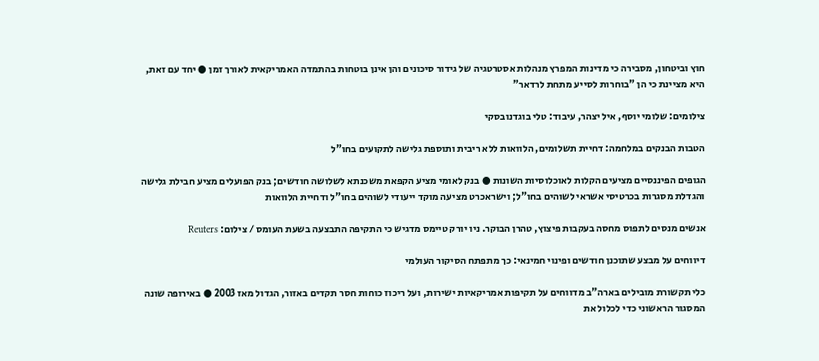חוץ וביטחון, מסבירה כי מדינות המפרץ מנהלות אסטרטגיה של גידור סיכונים והן אינן בוטחות בהתמדה האמריקאית לאורך זמן ● יחד עם זאת, היא מציינת כי הן "בוחרות לסייע מתחת לרדאר"

צילומים: שלומי יוסף, איל יצהר, עיבוד: טלי בוגדנובסקי

הטבות הבנקים במלחמה: דחיית תשלומים, הלוואות ללא ריבית ותוספת גלישה לתקועים בחו"ל

הגופים הפיננסיים מציעים הקלות לאוכלוסיות השונות ● בנק לאומי מציע הקפאת משכנתא לשלושה חודשים; בנק הפועלים מציע חבילת גלישה והגדלת מסגרות בכרטיסי אשראי לשוהים בחו"ל; וישראכרט מציעה מוקד ייעודי לשוהים בחו"ל ודחיית הלוואות

אנשים מנסים לתפוס מחסה בעקבות פיצוץ, טהרן הבוקר. ניו יורק טיימס מדגיש כי התקיפה התבצעה בשעת העומס / צילום: Reuters

דיווחים על מבצע שתוכנן חודשים ופינוי חמינאי: כך מתפתח הסיקור העולמי

כלי תקשורת מובילים בארה"ב מדווחים על תקיפות אמריקאיות ישירות, ועל ריכוז כוחות חסר תקדים באזור, הגדול מאז 2003 ● באירופה שונה המסגור הראשוני כדי לכלול את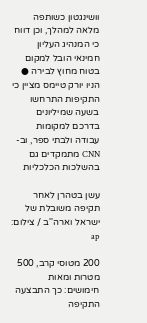וושינגטון כשותפה מלאה למהלך, וכן דווח כי המנהיג העליון חמינאי הובל למקום בטוח מחוץ לבירה ● הניו יורק טיימס מציין כי התקיפות התרחשו בשעה שמיליונים בדרכם למקומות עבודה ולבתי ספר, וב-CNN מתמקדים גם בהשלכות הכלכליות

עשן בטהרן לאחר תקיפה משובלת של ישראל וארה''ב / צילום: ap

200 מטוסי קרב, 500 מטרות ומאות חימושים: כך התבצעה התקיפה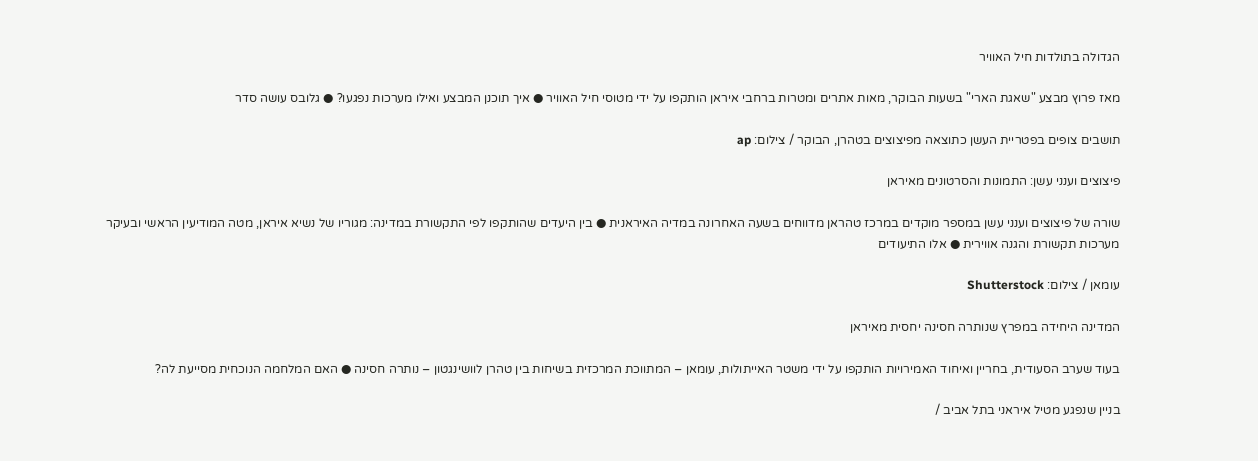הגדולה בתולדות חיל האוויר

מאז פרוץ מבצע "שאגת הארי" בשעות הבוקר, מאות אתרים ומטרות ברחבי איראן הותקפו על ידי מטוסי חיל האוויר ● איך תוכנן המבצע ואילו מערכות נפגעו? ● גלובס עושה סדר

תושבים צופים בפטריית העשן כתוצאה מפיצוצים בטהרן, הבוקר / צילום: ap

פיצוצים וענני עשן: התמונות והסרטונים מאיראן

שורה של פיצוצים וענני עשן במספר מוקדים במרכז טהראן מדווחים בשעה האחרונה במדיה האיראנית ● בין היעדים שהותקפו לפי התקשורת במדינה: מגוריו של נשיא איראן, מטה המודיעין הראשי ובעיקר מערכות תקשורת והגנה אווירית ● אלו התיעודים

עומאן / צילום: Shutterstock

המדינה היחידה במפרץ שנותרה חסינה יחסית מאיראן

בעוד שערב הסעודית, בחריין ואיחוד האמירויות הותקפו על ידי משטר האייתולות, עומאן – המתווכת המרכזית בשיחות בין טהרן לוושינגטון – נותרה חסינה ● האם המלחמה הנוכחית מסייעת לה?

בניין שנפגע מטיל איראני בתל אביב /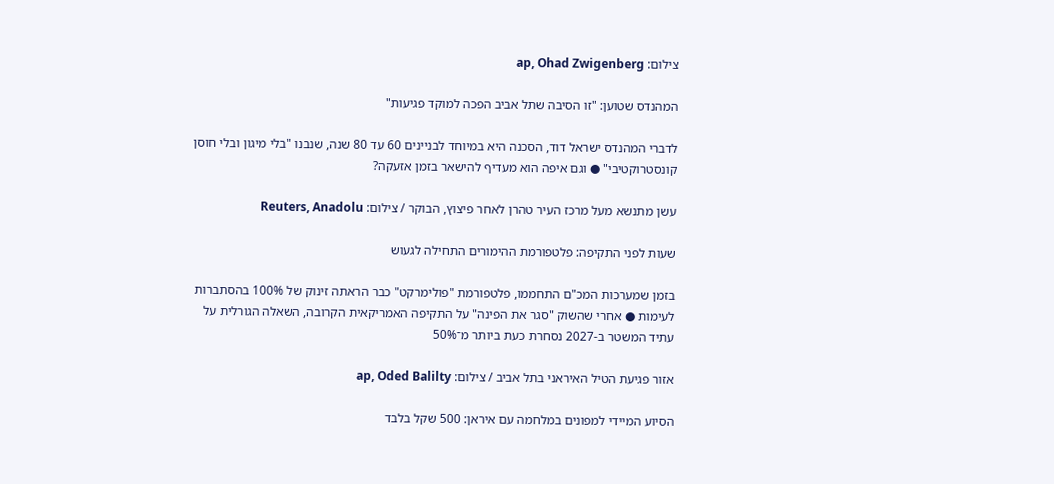צילום: ap, Ohad Zwigenberg

המהנדס שטוען: "זו הסיבה שתל אביב הפכה למוקד פגיעות"

לדברי המהנדס ישראל דוד, הסכנה היא במיוחד לבניינים 60 עד 80 שנה, שנבנו "בלי מיגון ובלי חוסן קונסטרוקטיבי" ● וגם איפה הוא מעדיף להישאר בזמן אזעקה?

עשן מתנשא מעל מרכז העיר טהרן לאחר פיצוץ, הבוקר / צילום: Reuters, Anadolu

שעות לפני התקיפה: פלטפורמת ההימורים התחילה לגעוש

בזמן שמערכות המכ"ם התחממו, פלטפורמת "פולימרקט" כבר הראתה זינוק של 100% בהסתברות לעימות ● אחרי שהשוק "סגר את הפינה" על התקיפה האמריקאית הקרובה, השאלה הגורלית על עתיד המשטר ב-2027 נסחרת כעת ביותר מ־50%

אזור פגיעת הטיל האיראני בתל אביב / צילום: ap, Oded Balilty

הסיוע המיידי למפונים במלחמה עם איראן: 500 שקל בלבד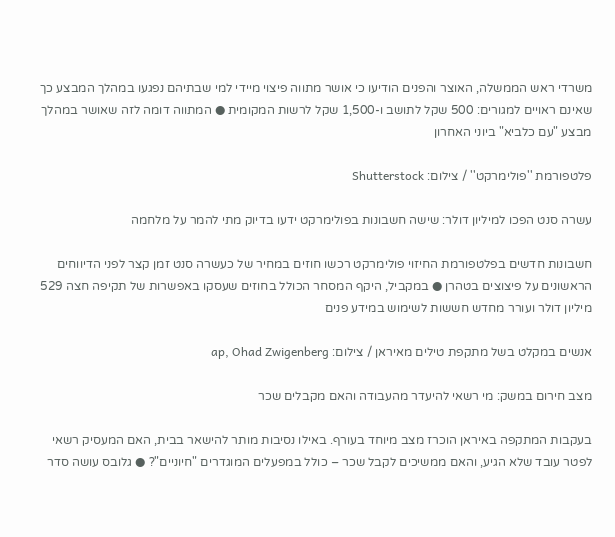משרדי ראש הממשלה, האוצר והפנים הודיעו כי אושר מתווה פיצוי מיידי למי שבתיהם נפגעו במהלך המבצע כך שאינם ראויים למגורים: 500 שקל לתושב ו-1,500 שקל לרשות המקומית ● המתווה דומה לזה שאושר במהלך מבצע "עם כלביא" ביוני האחרון

פלטפורמת ''פולימרקט'' / צילום: Shutterstock

עשרה סנט הפכו למיליון דולר: שישה חשבונות בפולימרקט ידעו בדיוק מתי להמר על מלחמה

חשבונות חדשים בפלטפורמת החיזוי פולימרקט רכשו חוזים במחיר של כעשרה סנט זמן קצר לפני הדיווחים הראשונים על פיצוצים בטהרן ● במקביל, היקף המסחר הכולל בחוזים שעסקו באפשרות של תקיפה חצה 529 מיליון דולר ועורר מחדש חששות לשימוש במידע פנים

אנשים במקלט בשל מתקפת טילים מאיראן / צילום: ap, Ohad Zwigenberg

מצב חירום במשק: מי רשאי להיעדר מהעבודה והאם מקבלים שכר

בעקבות המתקפה באיראן הוכרז מצב מיוחד בעורף. באילו נסיבות מותר להישאר בבית, האם המעסיק רשאי לפטר עובד שלא הגיע, והאם ממשיכים לקבל שכר – כולל במפעלים המוגדרים "חיוניים"? ● גלובס עושה סדר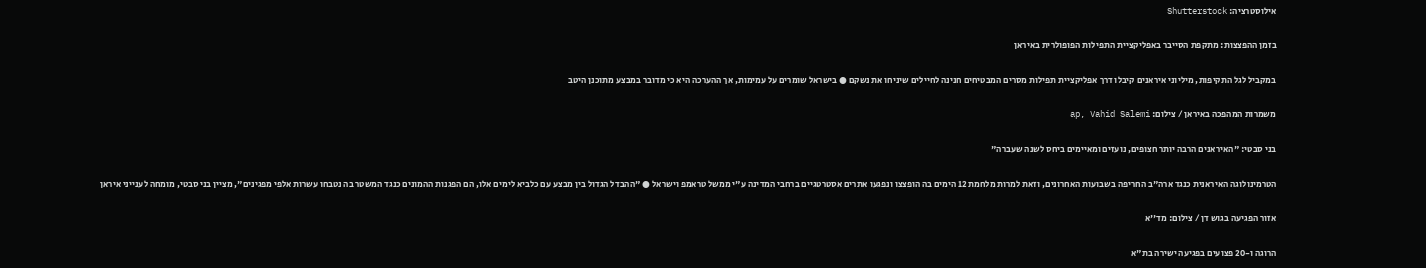אילוסטרציה: Shutterstock

בזמן ההפצצות: מתקפת הסייבר באפליקציית התפילות הפופולרית באיראן

במקביל לגל התקיפות, מיליוני איראנים קיבלו דרך אפליקציית תפילות מסרים המבטיחים חנינה לחיילים שיניחו את נשקם ● בישראל שומרים על עמימות, אך ההערכה היא כי מדובר במבצע מתוכנן היטב

משמרות המהפכה באיראן / צילום: ap, Vahid Salemi

בני סבטי: "האיראנים הרבה יותר חצופים, נועזים ומאיימים ביחס לשנה שעברה"

הטרמינולוגה האיראנית כנגד ארה"ב החריפה בשבועות האחרונים, וזאת למרות מלחמת 12 הימים בה הופצצו ונפגעו אתרים אסטרטגיים ברחבי המדינה ע"י ממשל טראמפ וישראל ● "ההבדל הגדול בין מבצע עם כלביא לימים אלו, הם הפגנות ההמונים כנגד המשטר בה נטבחו עשרות אלפי מפגינים", מציין בני סבטי, מומחה לענייני איראן

אזור הפגיעה בגוש דן / צילום: מד''א

הרוגה ו-20 פצועים בפגיעה ישירה בת"א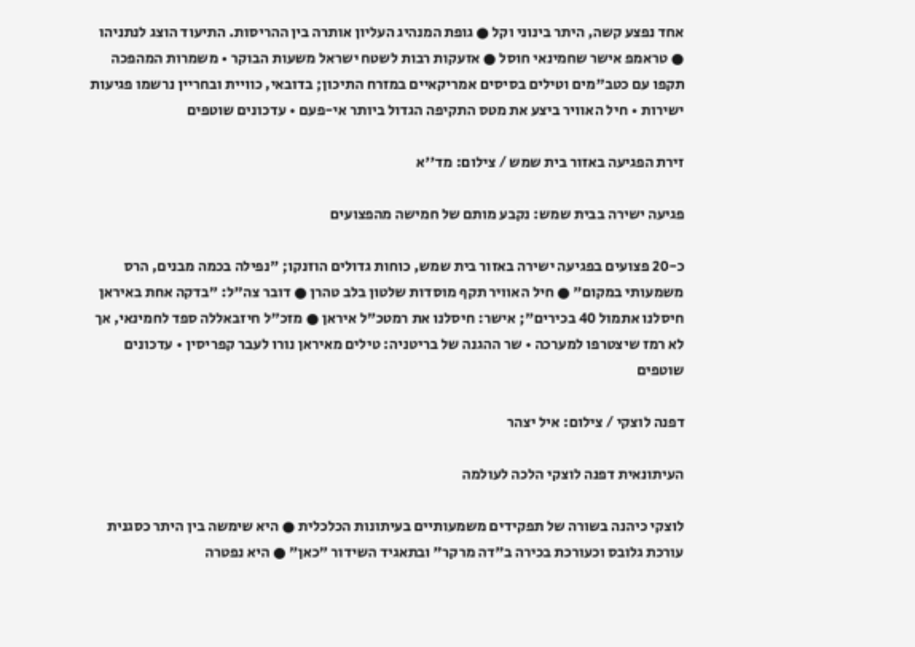אחד נפצע קשה, היתר בינוני וקל ● גופת המנהיג העליון אותרה בין ההריסות. התיעוד הוצג לנתניהו ● טראמפ אישר שחמינאי חוסל ● אזעקות רבות לשטח ישראל משעות הבוקר • משמרות המהפכה תקפו עם כטב"מים וטילים בסיסים אמריקאיים במזרח התיכון; בדובאי, כוויית ובחריין נרשמו פגיעות ישירות • חיל האוויר ביצע את מטס התקיפה הגדול ביותר אי-פעם • עדכונים שוטפים

זירת הפגיעה באזור בית שמש / צילום: מד''א

פגיעה ישירה בבית שמש: נקבע מותם של חמישה מהפצועים

כ-20 פצועים בפגיעה ישירה באזור בית שמש, כוחות גדולים הוזנקו; "נפילה בכמה מבנים, הרס משמעותי במקום" ● חיל האוויר תקף מוסדות שלטון בלב טהרן ● דובר צה"ל: "בדקה אחת באיראן חיסלנו אתמול 40 בכירים"; אישר: חיסלנו את רמטכ"ל איראן ● מזכ"ל חיזבאללה ספד לחמינאי, אך לא רמז שיצטרפו למערכה • שר ההגנה של בריטניה: טילים מאיראן נורו לעבר קפריסין • עדכונים שוטפים

דפנה לוצקי / צילום: איל יצהר

העיתונאית דפנה לוצקי הלכה לעולמה

לוצקי כיהנה בשורה של תפקידים משמעותיים בעיתונות הכלכלית ● היא שימשה בין היתר כסגנית עורכת גלובס וכעורכת בכירה ב"דה מרקר" ובתאגיד השידור "כאן" ● היא נפטרה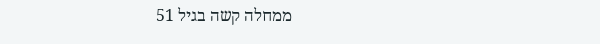ממחלה קשה בגיל 51